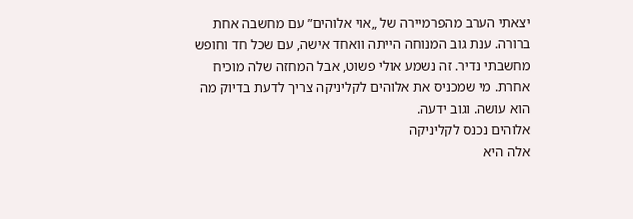יצאתי הערב מהפרמיירה של „אוי אלוהים” עם מחשבה אחת ברורה. ענת גוב המנוחה הייתה וואחד אישה, עם שכל חד וחופש מחשבתי נדיר. זה נשמע אולי פשוט, אבל המחזה שלה מוכיח אחרת. מי שמכניס את אלוהים לקליניקה צריך לדעת בדיוק מה הוא עושה. וגוב ידעה.
אלוהים נכנס לקליניקה
אלה היא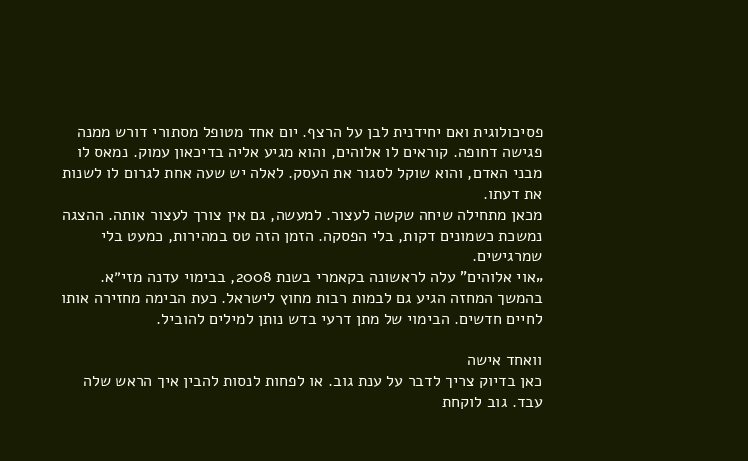פסיכולוגית ואם יחידנית לבן על הרצף. יום אחד מטופל מסתורי דורש ממנה פגישה דחופה. קוראים לו אלוהים, והוא מגיע אליה בדיכאון עמוק. נמאס לו מבני האדם, והוא שוקל לסגור את העסק. לאלה יש שעה אחת לגרום לו לשנות את דעתו.
מכאן מתחילה שיחה שקשה לעצור. למעשה, גם אין צורך לעצור אותה. ההצגה נמשכת כשמונים דקות, בלי הפסקה. הזמן הזה טס במהירות, כמעט בלי שמרגישים.
„אוי אלוהים” עלה לראשונה בקאמרי בשנת 2008, בבימוי עדנה מזי״א. בהמשך המחזה הגיע גם לבמות רבות מחוץ לישראל. כעת הבימה מחזירה אותו לחיים חדשים. הבימוי של מתן דרעי בדש נותן למילים להוביל.

וואחד אישה
כאן בדיוק צריך לדבר על ענת גוב. או לפחות לנסות להבין איך הראש שלה עבד. גוב לוקחת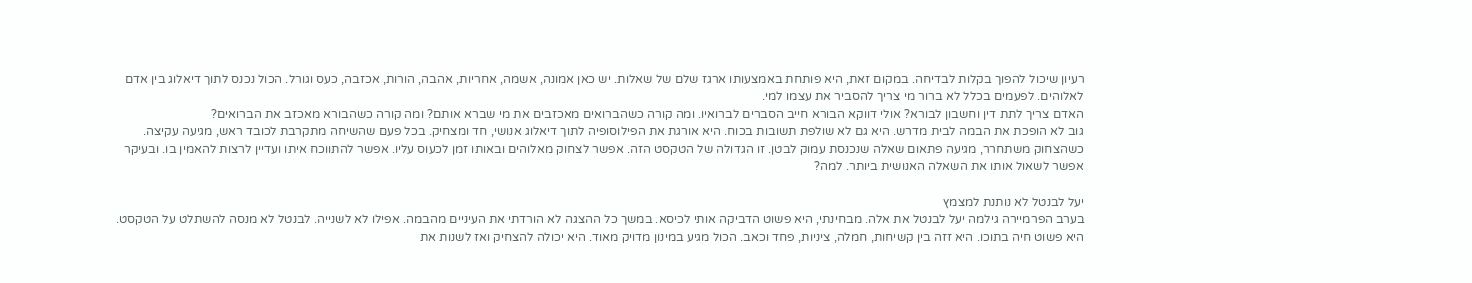רעיון שיכול להפוך בקלות לבדיחה. במקום זאת, היא פותחת באמצעותו ארגז שלם של שאלות. יש כאן אמונה, אשמה, אחריות, אהבה, הורות, אכזבה, כעס וגורל. הכול נכנס לתוך דיאלוג בין אדם לאלוהים. לפעמים בכלל לא ברור מי צריך להסביר את עצמו למי.
האדם צריך לתת דין וחשבון לבורא? אולי דווקא הבורא חייב הסברים לברואיו. ומה קורה כשהברואים מאכזבים את מי שברא אותם? ומה קורה כשהבורא מאכזב את הברואים?
גוב לא הופכת את הבמה לבית מדרש. היא גם לא שולפת תשובות בכוח. היא אורגת את הפילוסופיה לתוך דיאלוג אנושי, חד ומצחיק. בכל פעם שהשיחה מתקרבת לכובד ראש, מגיעה עקיצה. כשהצחוק משתחרר, מגיעה פתאום שאלה שנכנסת עמוק לבטן. זו הגדולה של הטקסט הזה. אפשר לצחוק מאלוהים ובאותו זמן לכעוס עליו. אפשר להתווכח איתו ועדיין לרצות להאמין בו. ובעיקר אפשר לשאול אותו את השאלה האנושית ביותר. למה?

יעל לבנטל לא נותנת למצמץ
בערב הפרמיירה גילמה יעל לבנטל את אלה. מבחינתי, היא פשוט הדביקה אותי לכיסא. במשך כל ההצגה לא הורדתי את העיניים מהבמה. אפילו לא לשנייה. לבנטל לא מנסה להשתלט על הטקסט. היא פשוט חיה בתוכו. היא זזה בין קשיחות, חמלה, ציניות, פחד וכאב. הכול מגיע במינון מדויק מאוד. היא יכולה להצחיק ואז לשנות את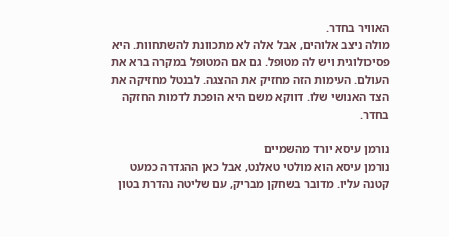האוויר בחדר.
מולה ניצב אלוהים, אבל אלה לא מתכוונת להשתחוות. היא פסיכולוגית ויש לה מטופל. גם אם המטופל במקרה ברא את העולם. העימות הזה מחזיק את ההצגה. לבנטל מחזיקה את הצד האנושי שלו. דווקא משם היא הופכת לדמות החזקה בחדר.

נורמן עיסא יורד מהשמיים
נורמן עיסא הוא מולטי טאלנט, אבל כאן ההגדרה כמעט קטנה עליו. מדובר בשחקן מבריק, עם שליטה נהדרת בטון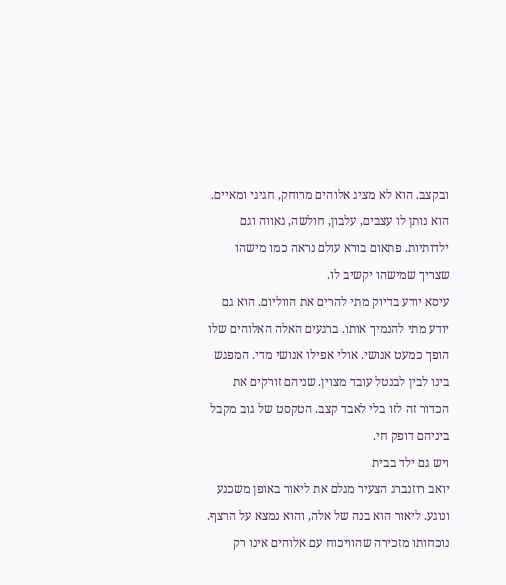ובקצב. הוא לא מציג אלוהים מרוחק, חגיגי ומאיים. הוא נותן לו עצבים, עלבון, חולשה, גאווה וגם ילדותיות. פתאום בורא עולם נראה כמו מישהו שצריך שמישהו יקשיב לו.
עיסא יודע בדיוק מתי להרים את הווליום. הוא גם יודע מתי להנמיך אותו. ברגעים האלה האלוהים שלו הופך כמעט אנושי. אולי אפילו אנושי מדי. המפגש בינו לבין לבנטל עובד מצוין. שניהם זורקים את הכדור זה לזו בלי לאבד קצב. הטקסט של גוב מקבל ביניהם דופק חי.
ויש גם ילד בבית
יואב רוזנברג הצעיר מגלם את ליאור באופן משכנע ונוגע. ליאור הוא בנה של אלה, והוא נמצא על הרצף. נוכחותו מזכירה שהוויכוח עם אלוהים אינו רק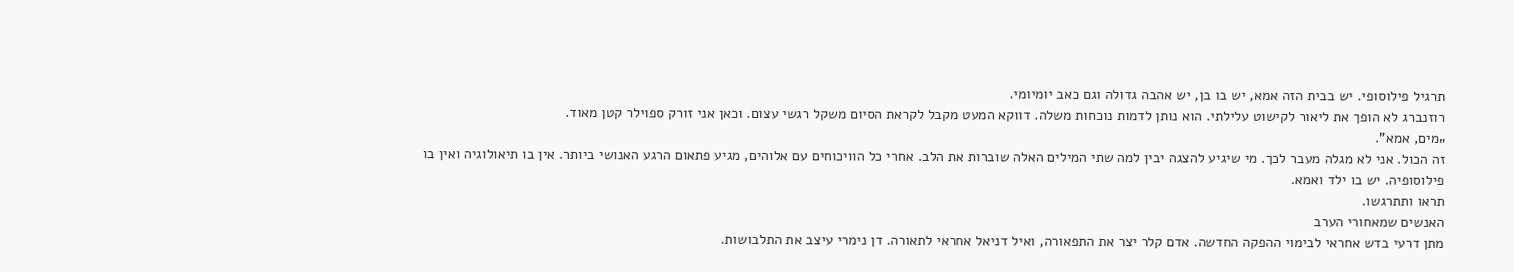תרגיל פילוסופי. יש בבית הזה אמא, יש בו בן, יש אהבה גדולה וגם כאב יומיומי.
רוזנברג לא הופך את ליאור לקישוט עלילתי. הוא נותן לדמות נוכחות משלה. דווקא המעט מקבל לקראת הסיום משקל רגשי עצום. וכאן אני זורק ספוילר קטן מאוד.
„מים, אמא”.
זה הכול. אני לא מגלה מעבר לכך. מי שיגיע להצגה יבין למה שתי המילים האלה שוברות את הלב. אחרי כל הוויכוחים עם אלוהים, מגיע פתאום הרגע האנושי ביותר. אין בו תיאולוגיה ואין בו פילוסופיה. יש בו ילד ואמא.
תראו ותתרגשו.
האנשים שמאחורי הערב
מתן דרעי בדש אחראי לבימוי ההפקה החדשה. אדם קלר יצר את התפאורה, ואיל דניאל אחראי לתאורה. דן נימרי עיצב את התלבושות.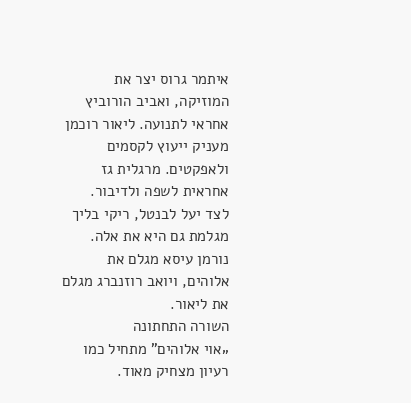איתמר גרוס יצר את המוזיקה, ואביב הורוביץ אחראי לתנועה. ליאור רוכמן מעניק ייעוץ לקסמים ולאפקטים. מרגלית גז אחראית לשפה ולדיבור.
לצד יעל לבנטל, ריקי בליך מגלמת גם היא את אלה. נורמן עיסא מגלם את אלוהים, ויואב רוזנברג מגלם את ליאור.
השורה התחתונה
„אוי אלוהים” מתחיל כמו רעיון מצחיק מאוד.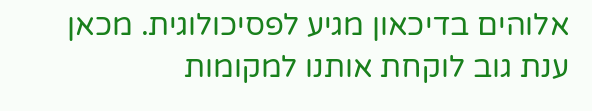אלוהים בדיכאון מגיע לפסיכולוגית. מכאן ענת גוב לוקחת אותנו למקומות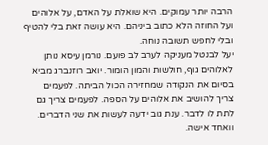הרבה יותר עמוקים. היא שואלת על האדם, על אלוהים ועל החוזה הלא כתוב ביניהם. היא עושה זאת בלי להטיף ובלי לחפש תשובה נוחה.
יעל לבנטל מעניקה לערב לב פועם. נורמן עיסא נותן לאלוהים גוף, חולשות והמון הומור. יואב רוזנברג מביא בסיום את הנקודה שמחזירה הכול הביתה. לפעמים צריך להושיב את אלוהים על הספה. לפעמים צריך גם לתת לו לדבר. ענת גוב ידעה לעשות את שני הדברים.
וואחד אישה.